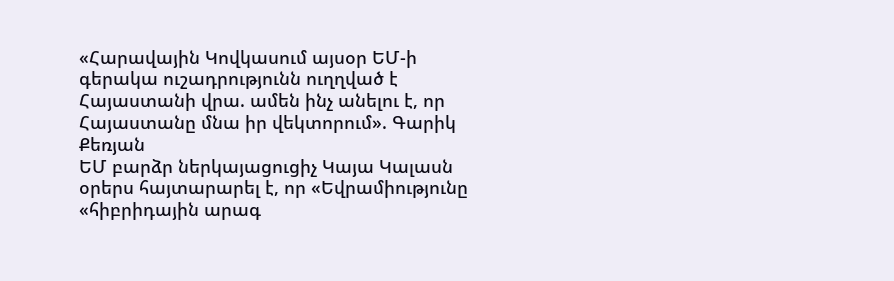«Հարավային Կովկասում այսօր ԵՄ-ի գերակա ուշադրությունն ուղղված է Հայաստանի վրա. ամեն ինչ անելու է, որ Հայաստանը մնա իր վեկտորում». Գարիկ Քեռյան
ԵՄ բարձր ներկայացուցիչ Կայա Կալասն օրերս հայտարարել է, որ «Եվրամիությունը «հիբրիդային արագ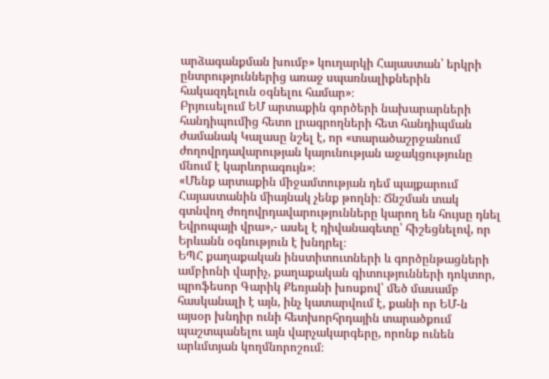արձագանքման խումբ» կուղարկի Հայաստան՝ երկրի ընտրություններից առաջ սպառնալիքներին հակազդելուն օգնելու համար»։
Բրյուսելում ԵՄ արտաքին գործերի նախարարների հանդիպումից հետո լրագրողների հետ հանդիպման ժամանակ Կալասը նշել է, որ «տարածաշրջանում ժողովրդավարության կայունության աջակցությունը մնում է կարևորագույն»։
«Մենք արտաքին միջամտության դեմ պայքարում Հայաստանին միայնակ չենք թողնի։ Ճնշման տակ գտնվող ժողովրդավարությունները կարող են հույսը դնել Եվրոպայի վրա»,- ասել է դիվանագետը՝ հիշեցնելով, որ Երևանն օգնություն է խնդրել։
ԵՊՀ քաղաքական ինստիտուտների և գործընթացների ամբիոնի վարիչ, քաղաքական գիտությունների դոկտոր, պրոֆեսոր Գարիկ Քեռյանի խոսքով՝ մեծ մասամբ հասկանալի է այն, ինչ կատարվում է, քանի որ ԵՄ-ն այսօր խնդիր ունի հետխորհրդային տարածքում պաշտպանելու այն վարչակարգերը, որոնք ունեն արևմտյան կողմնորոշում։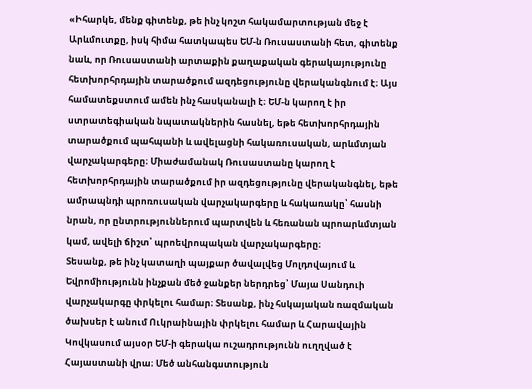«Իհարկե, մենք գիտենք, թե ինչ կոշտ հակամարտության մեջ է Արևմուտքը, իսկ հիմա հատկապես ԵՄ-ն Ռուսաստանի հետ, գիտենք նաև, որ Ռուսաստանի արտաքին քաղաքական գերակայությունը հետխորհրդային տարածքում ազդեցությունը վերականգնում է։ Այս համատեքստում ամեն ինչ հասկանալի է։ ԵՄ-ն կարող է իր ստրատեգիական նպատակներին հասնել, եթե հետխորհրդային տարածքում պահպանի և ավելացնի հակառուսական, արևմտյան վարչակարգերը։ Միաժամանակ Ռուսաստանը կարող է հետխորհրդային տարածքում իր ազդեցությունը վերականգնել, եթե ամրապնդի պրոռուսական վարչակարգերը և հակառակը՝ հասնի նրան, որ ընտրություններում պարտվեն և հեռանան պրոարևմտյան կամ, ավելի ճիշտ՝ պրոեվրոպական վարչակարգերը։
Տեսանք, թե ինչ կատաղի պայքար ծավալվեց Մոլդովայում և Եվրոմիությունն ինչքան մեծ ջանքեր ներդրեց՝ Մայա Սանդուի վարչակարգը փրկելու համար։ Տեսանք, ինչ հսկայական ռազմական ծախսեր է անում Ուկրաինային փրկելու համար և Հարավային Կովկասում այսօր ԵՄ-ի գերակա ուշադրությունն ուղղված է Հայաստանի վրա։ Մեծ անհանգստություն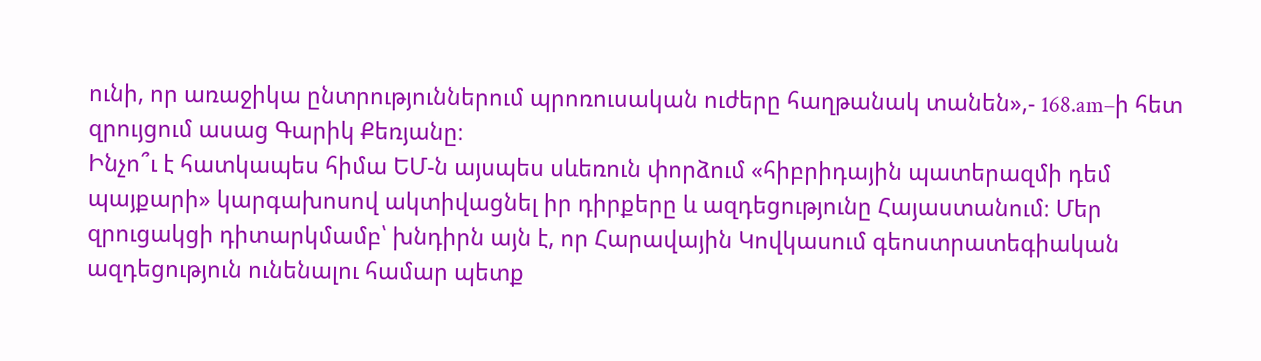ունի, որ առաջիկա ընտրություններում պրոռուսական ուժերը հաղթանակ տանեն»,- 168.am–ի հետ զրույցում ասաց Գարիկ Քեռյանը։
Ինչո՞ւ է հատկապես հիմա ԵՄ-ն այսպես սևեռուն փորձում «հիբրիդային պատերազմի դեմ պայքարի» կարգախոսով ակտիվացնել իր դիրքերը և ազդեցությունը Հայաստանում։ Մեր զրուցակցի դիտարկմամբ՝ խնդիրն այն է, որ Հարավային Կովկասում գեոստրատեգիական ազդեցություն ունենալու համար պետք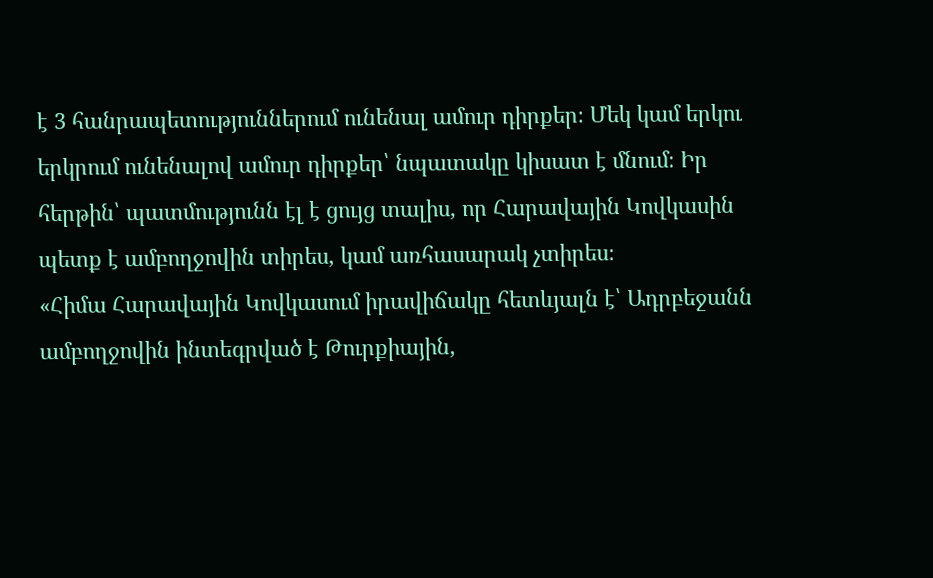է 3 հանրապետություններում ունենալ ամուր դիրքեր։ Մեկ կամ երկու երկրում ունենալով ամուր դիրքեր՝ նպատակը կիսատ է մնում։ Իր հերթին՝ պատմությունն էլ է ցույց տալիս, որ Հարավային Կովկասին պետք է ամբողջովին տիրես, կամ առհասարակ չտիրես։
«Հիմա Հարավային Կովկասում իրավիճակը հետևյալն է՝ Ադրբեջանն ամբողջովին ինտեգրված է Թուրքիային,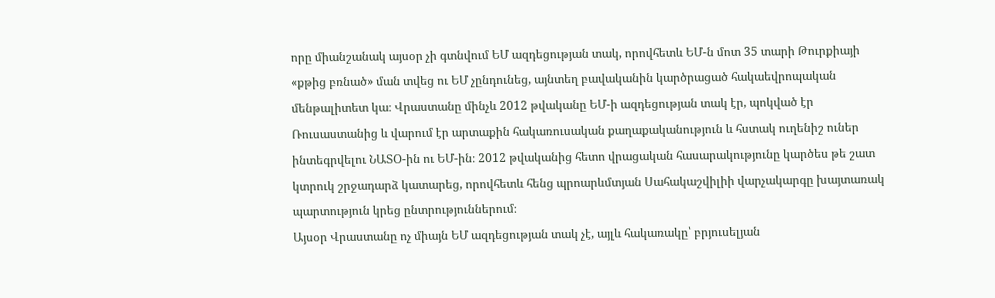որը միանշանակ այսօր չի գտնվում ԵՄ ազդեցության տակ, որովհետև ԵՄ-ն մոտ 35 տարի Թուրքիայի «քթից բռնած» ման տվեց ու ԵՄ չընդունեց, այնտեղ բավականին կարծրացած հակաեվրոպական մենթալիտետ կա։ Վրաստանը մինչև 2012 թվականը ԵՄ-ի ազդեցության տակ էր, պոկված էր Ռուսաստանից և վարում էր արտաքին հակառուսական քաղաքականություն և հստակ ուղենիշ ուներ ինտեգրվելու ՆԱՏՕ-ին ու ԵՄ-ին։ 2012 թվականից հետո վրացական հասարակությունը կարծես թե շատ կտրուկ շրջադարձ կատարեց, որովհետև հենց պրոարևմտյան Սահակաշվիլիի վարչակարգը խայտառակ պարտություն կրեց ընտրություններում։
Այսօր Վրաստանը ոչ միայն ԵՄ ազդեցության տակ չէ, այլև հակառակը՝ բրյուսելյան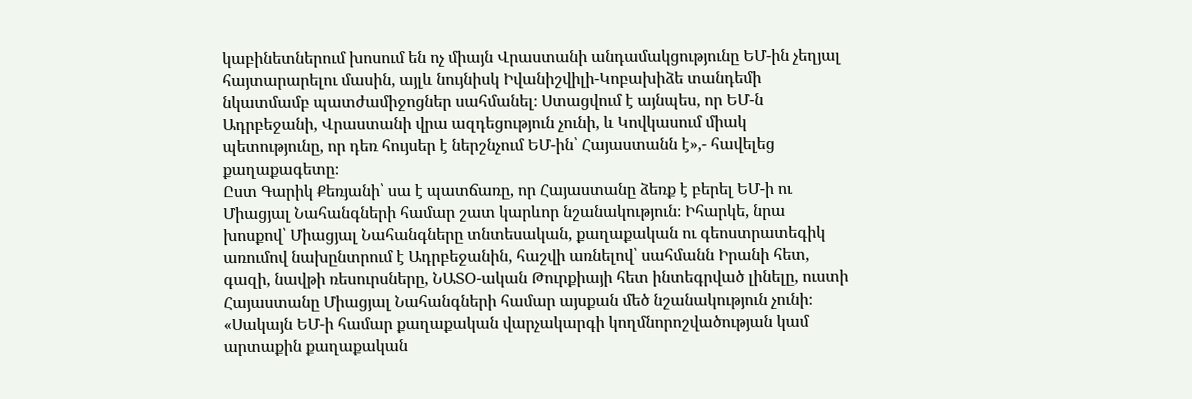կաբինետներում խոսում են ոչ միայն Վրաստանի անդամակցությունը ԵՄ-ին չեղյալ հայտարարելու մասին, այլև նույնիսկ Իվանիշվիլի-Կոբախիձե տանդեմի նկատմամբ պատժամիջոցներ սահմանել։ Ստացվում է այնպես, որ ԵՄ-ն Ադրբեջանի, Վրաստանի վրա ազդեցություն չունի, և Կովկասում միակ պետությունը, որ դեռ հույսեր է ներշնչում ԵՄ-ին՝ Հայաստանն է»,- հավելեց քաղաքագետը։
Ըստ Գարիկ Քեռյանի՝ սա է պատճառը, որ Հայաստանը ձեռք է բերել ԵՄ-ի ու Միացյալ Նահանգների համար շատ կարևոր նշանակություն։ Իհարկե, նրա խոսքով՝ Միացյալ Նահանգները տնտեսական, քաղաքական ու գեոստրատեգիկ առումով նախընտրում է Ադրբեջանին, հաշվի առնելով՝ սահմանն Իրանի հետ, գազի, նավթի ռեսուրսները, ՆԱՏՕ-ական Թուրքիայի հետ ինտեգրված լինելը, ուստի Հայաստանը Միացյալ Նահանգների համար այսքան մեծ նշանակություն չունի։
«Սակայն ԵՄ-ի համար քաղաքական վարչակարգի կողմնորոշվածության կամ արտաքին քաղաքական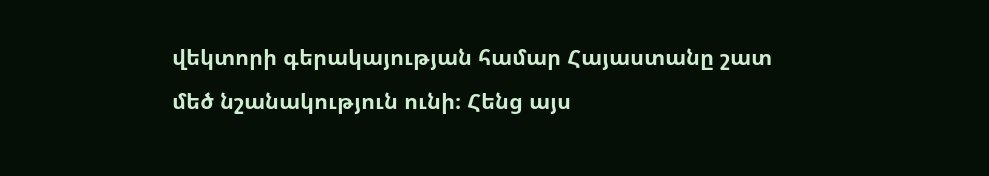վեկտորի գերակայության համար Հայաստանը շատ մեծ նշանակություն ունի։ Հենց այս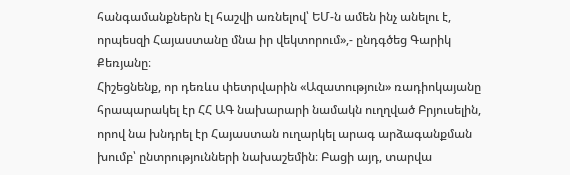հանգամանքներն էլ հաշվի առնելով՝ ԵՄ-ն ամեն ինչ անելու է, որպեսզի Հայաստանը մնա իր վեկտորում»,- ընդգծեց Գարիկ Քեռյանը։
Հիշեցնենք, որ դեռևս փետրվարին «Ազատություն» ռադիոկայանը հրապարակել էր ՀՀ ԱԳ նախարարի նամակն ուղղված Բրյուսելին, որով նա խնդրել էր Հայաստան ուղարկել արագ արձագանքման խումբ՝ ընտրությունների նախաշեմին։ Բացի այդ, տարվա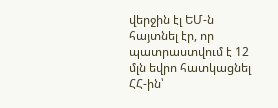վերջին էլ ԵՄ-ն հայտնել էր, որ պատրաստվում է 12 մլն եվրո հատկացնել ՀՀ-ին՝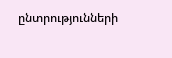ընտրությունների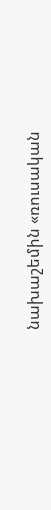նախաշեմին «ռուսական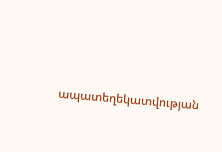ապատեղեկատվության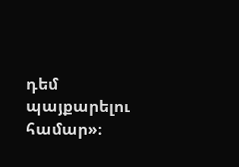դեմ պայքարելու համար»։